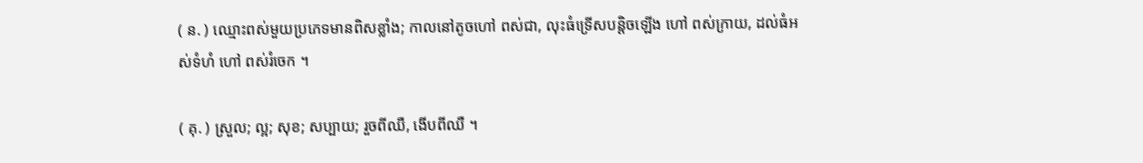( ន. ) ឈ្មោះពស់មួយប្រភេទមានពិសខ្លាំង; កាលនៅតូចហៅ ពស់ជា, លុះធំទ្រើសបន្តិចឡើង ហៅ ពស់ក្រាយ, ដល់ធំអស់ទំហំ ហៅ ពស់រំចេក ។

( គុ. ) ស្រួល; ល្អ; សុខ; សប្បាយ; រួចពីឈឺ, ងើបពីឈឺ ។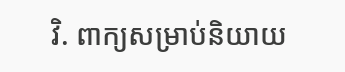វិ. ពាក្យសម្រាប់និយាយ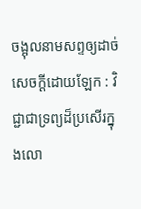ចង្អុលនាមសព្ទឲ្យដាច់សេចក្ដីដោយឡែក : វិជ្ជាជាទ្រព្យដ៏ប្រសើរក្នុងលោ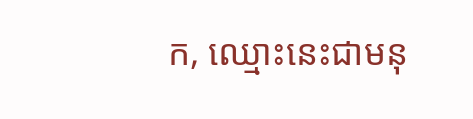ក, ឈ្មោះនេះជាមនុ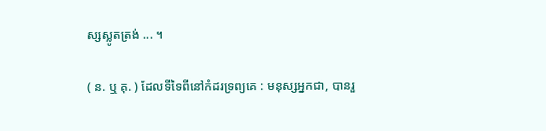ស្សស្លូតត្រង់ ... ។

( ន. ឬ គុ. ) ដែលទីទៃពីនៅកំដរទ្រព្យគេ : មនុស្សអ្នកជា, បានរួ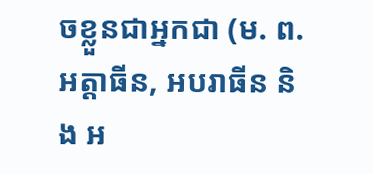ចខ្លួនជាអ្នកជា (ម. ព. អត្តាធីន, អបរាធីន និង អ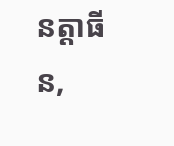នត្តាធីន,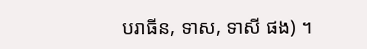បរាធីន, ទាស, ទាសី ផង) ។